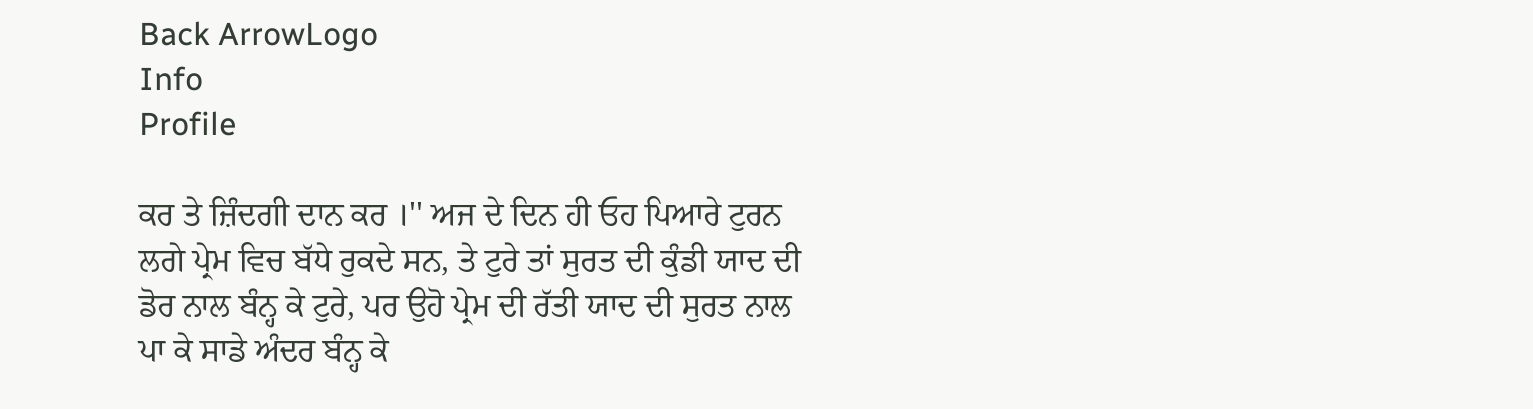Back ArrowLogo
Info
Profile

ਕਰ ਤੇ ਜ਼ਿੰਦਗੀ ਦਾਨ ਕਰ ।'' ਅਜ ਦੇ ਦਿਨ ਹੀ ਓਹ ਪਿਆਰੇ ਟੁਰਨ ਲਗੇ ਪ੍ਰੇਮ ਵਿਚ ਬੱਧੇ ਰੁਕਦੇ ਸਨ, ਤੇ ਟੁਰੇ ਤਾਂ ਸੁਰਤ ਦੀ ਕੁੰਡੀ ਯਾਦ ਦੀ ਡੋਰ ਨਾਲ ਬੰਨ੍ਹ ਕੇ ਟੁਰੇ, ਪਰ ਉਹੋ ਪ੍ਰੇਮ ਦੀ ਰੱਤੀ ਯਾਦ ਦੀ ਸੁਰਤ ਨਾਲ ਪਾ ਕੇ ਸਾਡੇ ਅੰਦਰ ਬੰਨ੍ਹ ਕੇ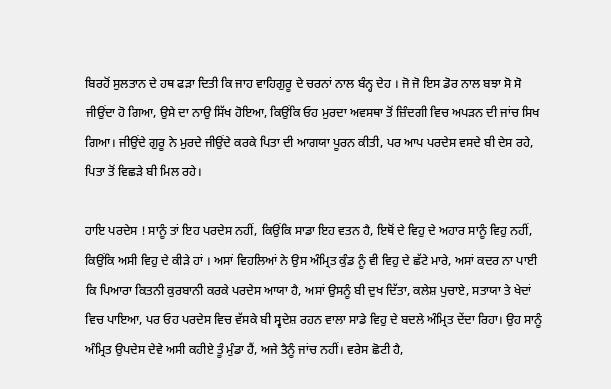ਬਿਰਹੋਂ ਸੁਲਤਾਨ ਦੇ ਹਥ ਫੜਾ ਦਿਤੀ ਕਿ ਜਾਹ ਵਾਹਿਗੁਰੂ ਦੇ ਚਰਨਾਂ ਨਾਲ ਬੰਨ੍ਹ ਦੇਹ । ਜੋ ਜੋ ਇਸ ਡੋਰ ਨਾਲ ਬਝਾ ਸੋ ਸੋ ਜੀਉਂਦਾ ਹੋ ਗਿਆ, ਉਸੇ ਦਾ ਨਾਉ ਸਿੱਖ ਹੋਇਆ, ਕਿਉਂਕਿ ਓਹ ਮੁਰਦਾ ਅਵਸਥਾ ਤੋਂ ਜ਼ਿੰਦਗੀ ਵਿਚ ਅਪੜਨ ਦੀ ਜਾਂਚ ਸਿਖ ਗਿਆ। ਜੀਉਂਦੇ ਗੁਰੂ ਨੇ ਮੁਰਦੇ ਜੀਉਂਦੇ ਕਰਕੇ ਪਿਤਾ ਦੀ ਆਗਯਾ ਪੂਰਨ ਕੀਤੀ, ਪਰ ਆਪ ਪਰਦੇਸ ਵਸਦੇ ਬੀ ਦੇਸ ਰਹੇ, ਪਿਤਾ ਤੋਂ ਵਿਛੜੇ ਬੀ ਮਿਲ ਰਹੇ।

ਹਾਇ ਪਰਦੇਸ ! ਸਾਨੂੰ ਤਾਂ ਇਹ ਪਰਦੇਸ ਨਹੀਂ, ਕਿਉਂਕਿ ਸਾਡਾ ਇਹ ਵਤਨ ਹੈ, ਇਥੋਂ ਦੇ ਵਿਹੁ ਦੇ ਅਹਾਰ ਸਾਨੂੰ ਵਿਹੁ ਨਹੀਂ, ਕਿਉਂਕਿ ਅਸੀ ਵਿਹੁ ਦੇ ਕੀੜੇ ਹਾਂ । ਅਸਾਂ ਵਿਹਲਿਆਂ ਨੇ ਉਸ ਅੰਮ੍ਰਿਤ ਕੁੰਡ ਨੂੰ ਵੀ ਵਿਹੁ ਦੇ ਛੱਟੇ ਮਾਰੇ, ਅਸਾਂ ਕਦਰ ਨਾ ਪਾਈ ਕਿ ਪਿਆਰਾ ਕਿਤਨੀ ਕੁਰਬਾਨੀ ਕਰਕੇ ਪਰਦੇਸ ਆਯਾ ਹੈ, ਅਸਾਂ ਉਸਨੂੰ ਬੀ ਦੁਖ ਦਿੱਤਾ, ਕਲੇਸ਼ ਪੁਚਾਏ, ਸਤਾਯਾ ਤੇ ਖੇਦਾਂ ਵਿਚ ਪਾਇਆ, ਪਰ ਓਹ ਪਰਦੇਸ ਵਿਚ ਵੱਸਕੇ ਬੀ ਸ੍ਵਦੇਸ਼ ਰਹਨ ਵਾਲਾ ਸਾਡੇ ਵਿਹੁ ਦੇ ਬਦਲੇ ਅੰਮ੍ਰਿਤ ਦੇਂਦਾ ਰਿਹਾ। ਉਹ ਸਾਨੂੰ ਅੰਮ੍ਰਿਤ ਉਪਦੇਸ ਦੇਵੇ ਅਸੀ ਕਹੀਏ ਤੂੰ ਮੁੰਡਾ ਹੈਂ, ਅਜੇ ਤੈਨੂੰ ਜਾਂਚ ਨਹੀਂ। ਵਰੇਸ ਛੋਟੀ ਹੈ,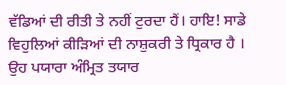ਵੱਡਿਆਂ ਦੀ ਰੀਤੀ ਤੇ ਨਹੀਂ ਟੁਰਦਾ ਹੈਂ। ਹਾਇ! ਸਾਡੇ ਵਿਹੁਲਿਆਂ ਕੀੜਿਆਂ ਦੀ ਨਾਸ਼ੁਕਰੀ ਤੇ ਧ੍ਰਿਕਾਰ ਹੈ । ਉਹ ਪਯਾਰਾ ਅੰਮ੍ਰਿਤ ਤਯਾਰ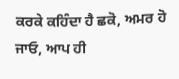ਕਰਕੇ ਕਹਿੰਦਾ ਹੈ ਛਕੋ, ਅਮਰ ਹੋ ਜਾਓ, ਆਪ ਹੀ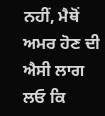ਨਹੀਂ, ਮੈਥੋਂ ਅਮਰ ਹੋਣ ਦੀ ਐਸੀ ਲਾਗ ਲਓ ਕਿ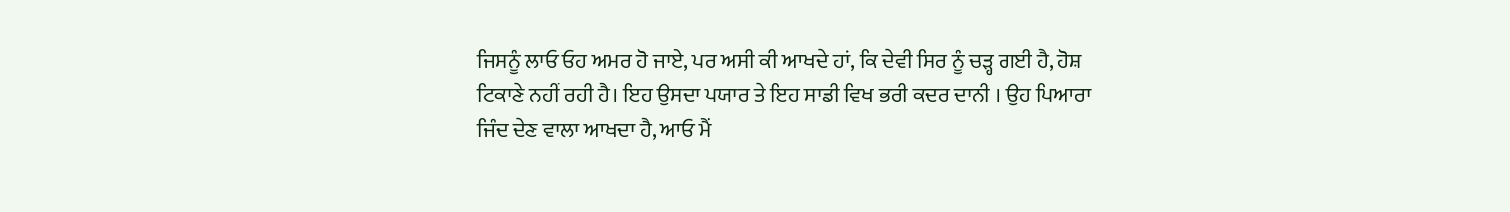ਜਿਸਨੂੰ ਲਾਓ ਓਹ ਅਮਰ ਹੋ ਜਾਏ, ਪਰ ਅਸੀ ਕੀ ਆਖਦੇ ਹਾਂ, ਕਿ ਦੇਵੀ ਸਿਰ ਨੂੰ ਚੜ੍ਹ ਗਈ ਹੈ, ਹੋਸ਼ ਟਿਕਾਣੇ ਨਹੀਂ ਰਹੀ ਹੈ। ਇਹ ਉਸਦਾ ਪਯਾਰ ਤੇ ਇਹ ਸਾਡੀ ਵਿਖ ਭਰੀ ਕਦਰ ਦਾਨੀ । ਉਹ ਪਿਆਰਾ ਜਿੰਦ ਦੇਣ ਵਾਲਾ ਆਖਦਾ ਹੈ, ਆਓ ਮੈਂ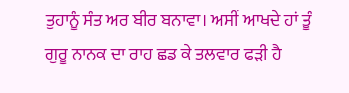ਤੁਹਾਨੂੰ ਸੰਤ ਅਰ ਬੀਰ ਬਨਾਵਾ। ਅਸੀਂ ਆਖਦੇ ਹਾਂ ਤੂੰ ਗੁਰੂ ਨਾਨਕ ਦਾ ਰਾਹ ਛਡ ਕੇ ਤਲਵਾਰ ਫੜੀ ਹੈ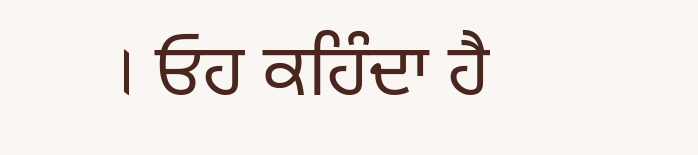। ਓਹ ਕਹਿੰਦਾ ਹੈ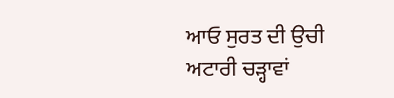ਆਓ ਸੁਰਤ ਦੀ ਉਚੀ ਅਟਾਰੀ ਚੜ੍ਹਾਵਾਂ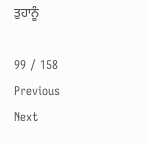ਤੁਹਾਨੂੰ

99 / 158
Previous
Next